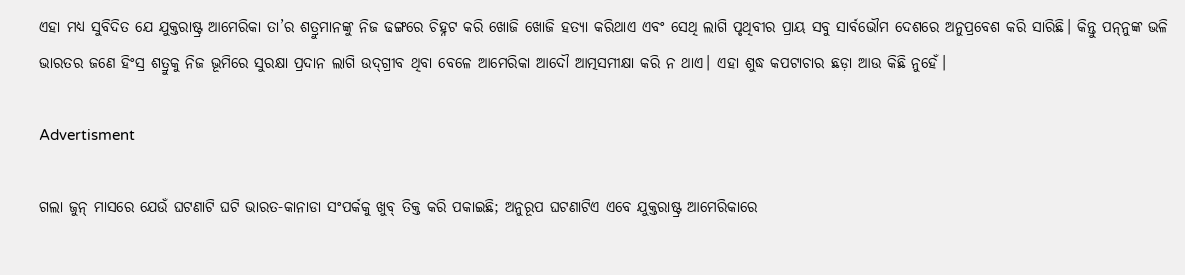ଏହା ମଧ୍ୟ ସୁବିଦିତ ଯେ ଯୁକ୍ତରାଷ୍ଟ୍ର ଆମେରିକା ତା’ର ଶତ୍ରୁମାନଙ୍କୁ ନିଜ ଢଙ୍ଗରେ ଚିହ୍ନଟ କରି ଖୋଜି ଖୋଜି ହତ୍ୟା କରିଥାଏ ଏବଂ ସେଥି ଲାଗି ପୃଥିବୀର ପ୍ରାୟ ସବୁ ସାର୍ବଭୌମ ଦେଶରେ ଅନୁପ୍ରବେଶ କରି ସାରିଛି। କିନ୍ତୁ ପନ୍‌ନୁଙ୍କ ଭଳି ଭାରତର ଜଣେ ହିଂସ୍ର ଶତ୍ରୁକୁ ନିଜ ଭୂମିରେ ସୁରକ୍ଷା ପ୍ରଦାନ ଲାଗି ଉଦ୍‌ଗ୍ରୀବ ଥିବା ବେଳେ ଆମେରିକା ଆଦୌ ଆତ୍ମସମୀକ୍ଷା କରି ନ ଥାଏ। ଏହା ଶୁଦ୍ଧ କପଟାଚାର ଛଡ଼ା ଆଉ କିଛି ନୁହେଁ।

Advertisment

ଗଲା ଜୁନ୍‌ ମାସରେ ଯେଉଁ ଘଟଣାଟି ଘଟି ଭାରତ-କାନାଡା ସଂପର୍କକୁ ଖୁବ୍‌ ତିକ୍ତ କରି ପକାଇଛି; ଅନୁରୂପ ଘଟଣାଟିଏ ଏବେ ଯୁକ୍ତରାଷ୍ଟ୍ର ଆମେରିକାରେ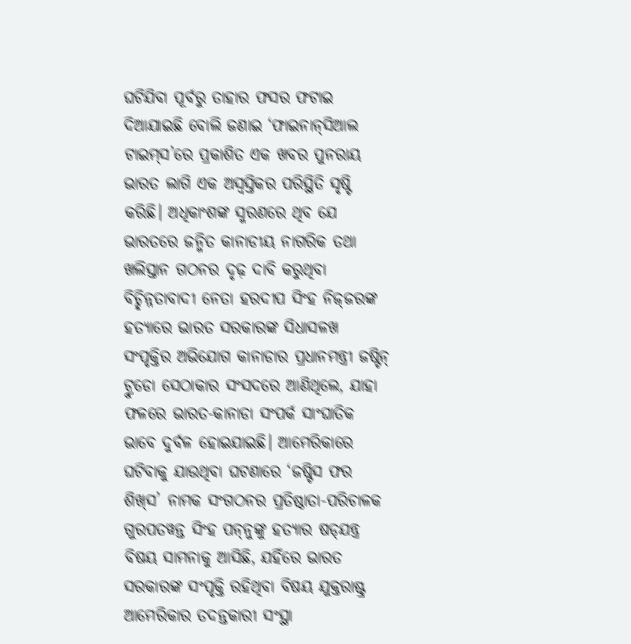ଘଟିଯିବା ପୂର୍ବରୁ ତାହାର ଫସର ଫଟାଇ ଦିଆଯାଇଛି ବୋଲି ଜଣାଇ ‘ଫାଇନାନ୍‌ସିଆଲ ଟାଇମ୍‌ସ’ରେ ପ୍ରକାଶିତ ଏକ ଖବର ପୁନରାୟ ଭାରତ ଲାଗି ଏକ ଅସ୍ବସ୍ତିକର ପରିସ୍ଥିତି ସୃଷ୍ଟି କରିଛି। ଅଧିକାଂଶଙ୍କ ସ୍ମରଣରେ ଥିବ ଯେ ଭାରତରେ ଜନ୍ମିତ କାନାଡୀୟ ନାଗରିକ ତଥା ଖଲିସ୍ତାନ ଗଠନର ଦୃଢ଼ ଦାବି କରୁଥିବା ବିଚ୍ଛିନ୍ନତାବାଦୀ ନେତା ହରଦୀପ ସିଂହ ନିଜ୍‌ଜରଙ୍କ ହତ୍ୟାରେ ଭାରତ ସରକାରଙ୍କ ସିଧାସଳଖ ସଂପୃକ୍ତିର ଅଭିଯୋଗ କାନାଡାର ପ୍ରଧାନମନ୍ତ୍ରୀ ଜଷ୍ଟିନ୍‌ ଟ୍ରୁଡୋ ସେଠାକାର ସଂସଦରେ ଆଣିଥିଲେ, ଯାହା ଫଳରେ ଭାରତ-କାନାଡା ସଂପର୍କ ସାଂଘାତିକ ଭାବେ ଦୁର୍ବଳ ହୋଇଯାଇଛି। ଆମେରିକାରେ ଘଟିବାକୁ ଯାଉଥିବା ଘଟଣାରେ ‘ଜଷ୍ଟିସ ଫର ଶିଖ୍‌ସ’ ନାମକ ସଂଗଠନର ପ୍ରତିଷ୍ଠାତା-ପରିଚାଳକ ଗୁରପତୱନ୍ତ ସିଂହ ପନ୍‌ନୁଙ୍କୁ ହତ୍ୟାର ଷଡ୍‌ଯନ୍ତ୍ର ବିଷୟ ସାମନାକୁ ଆସିଛି, ଯହିଁରେ ଭାରତ ସରକାରଙ୍କ ସଂପୃକ୍ତି ରହିଥିବା ବିଷୟ ଯୁକ୍ତରାଷ୍ଟ୍ର ଆମେରିକାର ତଦନ୍ତକାରୀ ସଂସ୍ଥା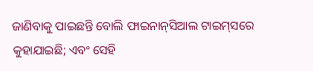ଜାଣିବାକୁ ପାଇଛନ୍ତି ବୋଲି ଫାଇନାନ୍‌ସିଆଲ ଟାଇମ୍‌ସରେ କୁହାଯାଇଛି; ଏବଂ ସେହି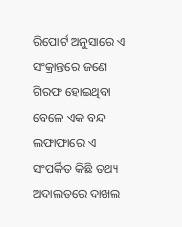ରିପୋର୍ଟ ଅନୁସାରେ ଏ ସଂକ୍ରାନ୍ତରେ ଜଣେ ଗିରଫ ହୋଇଥିବା ବେଳେ ଏକ ବନ୍ଦ ଲଫାଫାରେ ଏ ସଂପର୍କିତ କିଛି ତଥ୍ୟ ଅଦାଲତରେ ଦାଖଲ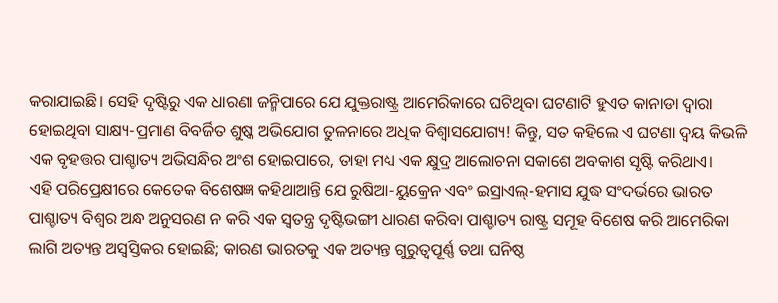କରାଯାଇଛି। ସେହି ଦୃଷ୍ଟିରୁ ଏକ ଧାରଣା ଜନ୍ମିପାରେ ଯେ ଯୁକ୍ତରାଷ୍ଟ୍ର ଆମେରିକାରେ ଘଟିଥିବା ଘଟଣାଟି ହୁଏତ କାନାଡା ଦ୍ବାରା ହୋଇଥିବା ସାକ୍ଷ୍ୟ-ପ୍ରମାଣ ବିବର୍ଜିତ ଶୁଷ୍କ ଅଭିଯୋଗ ତୁଳନାରେ ଅଧିକ ବିଶ୍ବାସଯୋଗ୍ୟ! କିନ୍ତୁ, ସତ କହିଲେ ଏ ଘଟଣା ଦ୍ବୟ କିଭଳି ଏକ ବୃହତ୍ତର ପାଶ୍ଚାତ୍ୟ ଅଭିସନ୍ଧିର ଅଂଶ ହୋଇପାରେ, ତାହା ମଧ୍ୟ ଏକ କ୍ଷୁଦ୍ର ଆଲୋଚନା ସକାଶେ ଅବକାଶ ସୃଷ୍ଟି କରିଥାଏ।
ଏହି ପରିପ୍ରେକ୍ଷୀରେ କେତେକ ବିଶେଷଜ୍ଞ କହିଥାଆନ୍ତି ଯେ ରୁଷିଆ-ୟୁକ୍ରେନ ଏବଂ ଇସ୍ରାଏଲ୍‌-ହମାସ ଯୁଦ୍ଧ ସଂଦର୍ଭରେ ଭାରତ ପାଶ୍ଚାତ୍ୟ ବିଶ୍ବର ଅନ୍ଧ ଅନୁସରଣ ନ କରି ଏକ ସ୍ବତନ୍ତ୍ର ଦୃଷ୍ଟିଭଙ୍ଗୀ ଧାରଣ କରିବା ପାଶ୍ଚାତ୍ୟ ରାଷ୍ଟ୍ର ସମୂହ ବିଶେଷ କରି ଆମେରିକା ଲାଗି ଅତ୍ୟନ୍ତ ଅସ୍ବସ୍ତିକର ହୋଇଛି; କାରଣ ଭାରତକୁ ଏକ ଅତ୍ୟନ୍ତ ଗୁରୁତ୍ବପୂର୍ଣ୍ଣ ତଥା ଘନିଷ୍ଠ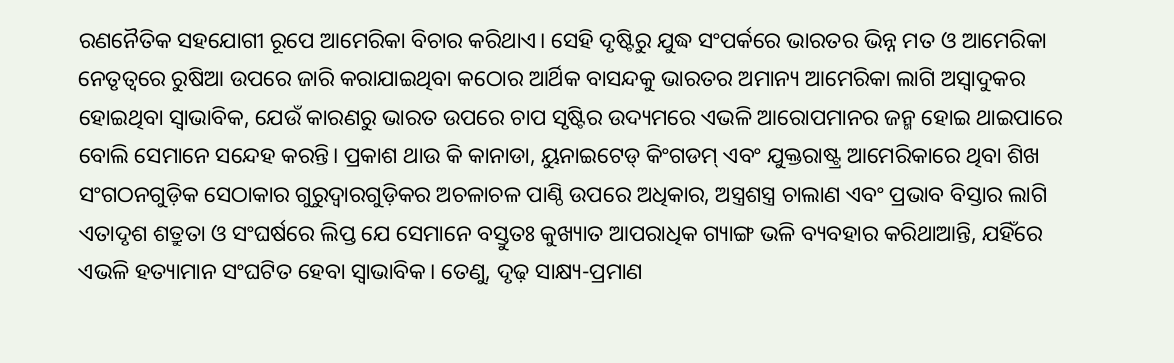ରଣନୈତିକ ସହଯୋଗୀ ରୂପେ ଆମେରିକା ବିଚାର କରିଥାଏ। ସେହି ଦୃଷ୍ଟିରୁ ଯୁଦ୍ଧ ସଂପର୍କରେ ଭାରତର ଭିନ୍ନ ମତ ଓ ଆମେରିକା ନେତୃତ୍ବରେ ରୁଷିଆ ଉପରେ ଜାରି କରାଯାଇଥିବା କଠୋର ଆର୍ଥିକ ବାସନ୍ଦକୁ ଭାରତର ଅମାନ୍ୟ ଆମେରିକା ଲାଗି ଅସ୍ବାଦୁକର ହୋଇଥିବା ସ୍ବାଭାବିକ, ଯେଉଁ କାରଣରୁ ଭାରତ ଉପରେ ଚାପ ସୃଷ୍ଟିର ଉଦ୍ୟମରେ ଏଭଳି ଆରୋପମାନର ଜନ୍ମ ହୋଇ ଥାଇପାରେ ବୋଲି ସେମାନେ ସନ୍ଦେହ କରନ୍ତି। ପ୍ରକାଶ ଥାଉ କି କାନାଡା, ୟୁନାଇଟେଡ୍‌ କିଂଗଡମ୍‌ ଏବଂ ଯୁକ୍ତରାଷ୍ଟ୍ର ଆମେରିକାରେ ଥିବା ଶିଖ ସଂଗଠନଗୁଡ଼ିକ ସେଠାକାର ଗୁରୁଦ୍ବାରଗୁଡ଼ିକର ଅଚଳାଚଳ ପାଣ୍ଠି ଉପରେ ଅଧିକାର, ଅସ୍ତ୍ରଶସ୍ତ୍ର ଚାଲାଣ ଏବଂ ପ୍ରଭାବ ବିସ୍ତାର ଲାଗି ଏତାଦୃଶ ଶତ୍ରୁତା ଓ ସଂଘର୍ଷରେ ଲିପ୍ତ ଯେ ସେମାନେ ବସ୍ତୁତଃ କୁଖ୍ୟାତ ଆପରାଧିକ ଗ୍ୟାଙ୍ଗ ଭଳି ବ୍ୟବହାର କରିଥାଆନ୍ତି, ଯହିଁରେ ଏଭଳି ହତ୍ୟାମାନ ସଂଘଟିତ ହେବା ସ୍ବାଭାବିକ। ତେଣୁ, ଦୃଢ଼ ସାକ୍ଷ୍ୟ-ପ୍ରମାଣ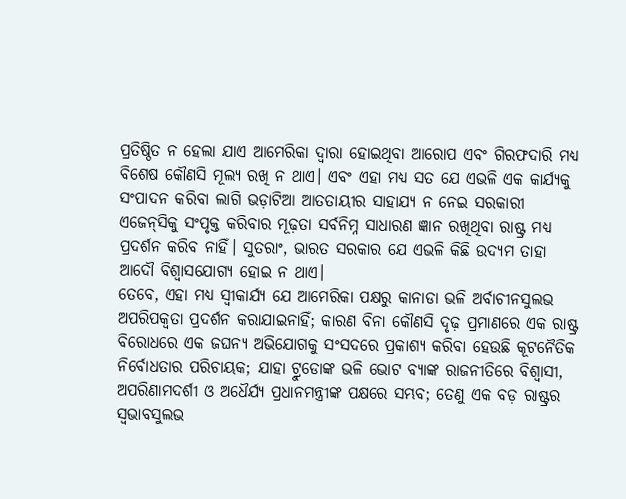ପ୍ରତିଷ୍ଠିତ ନ ହେଲା ଯାଏ ଆମେରିକା ଦ୍ବାରା ହୋଇଥିବା ଆରୋପ ଏବଂ ଗିରଫଦାରି ମଧ୍ୟ ବିଶେଷ କୌଣସି ମୂଲ୍ୟ ରଖି ନ ଥାଏ। ଏବଂ ଏହା ମଧ୍ୟ ସତ ଯେ ଏଭଳି ଏକ କାର୍ଯ୍ୟକୁ ସଂପାଦନ କରିବା ଲାଗି ଭଡ଼ାଟିଆ ଆତତାୟୀର ସାହାଯ୍ୟ ନ ନେଇ ସରକାରୀ ଏଜେନ୍‌ସିକୁ ସଂପୃକ୍ତ କରିବାର ମୂଢ଼ତା ସର୍ବନିମ୍ନ ସାଧାରଣ ଜ୍ଞାନ ରଖିଥିବା ରାଷ୍ଟ୍ର ମଧ୍ୟ ପ୍ରଦର୍ଶନ କରିବ ନାହିଁ। ସୁତରାଂ, ଭାରତ ସରକାର ଯେ ଏଭଳି କିଛି ଉଦ୍ୟମ ତାହା ଆଦୌ ବିଶ୍ବାସଯୋଗ୍ୟ ହୋଇ ନ ଥାଏ।
ତେବେ, ଏହା ମଧ୍ୟ ସ୍ବୀକାର୍ଯ୍ୟ ଯେ ଆମେରିକା ପକ୍ଷରୁ କାନାଡା ଭଳି ଅର୍ବାଚୀନସୁଲଭ ଅପରିପକ୍ବତା ପ୍ରଦର୍ଶନ କରାଯାଇନାହିଁ‌; କାରଣ ବିନା କୌଣସି ଦୃଢ଼ ପ୍ରମାଣରେ ଏକ ରାଷ୍ଟ୍ର ବିରୋଧରେ ଏକ ଜଘନ୍ୟ ଅଭିଯୋଗକୁ ସଂସଦରେ ପ୍ରକାଶ୍ୟ କରିବା ହେଉଛି କୂଟନୈତିକ ନିର୍ବୋଧତାର ପରିଚାୟକ; ଯାହା ଟ୍ରୁଡୋଙ୍କ ଭଳି ଭୋଟ ବ୍ୟାଙ୍କ ରାଜନୀତିରେ ବିଶ୍ବାସୀ, ଅପରିଣାମଦର୍ଶୀ ଓ ଅଧୈର୍ଯ୍ୟ ପ୍ରଧାନମନ୍ତ୍ରୀଙ୍କ ପକ୍ଷରେ ସମ୍ଭବ; ତେଣୁ ଏକ ବଡ଼ ରାଷ୍ଟ୍ରର ସ୍ବଭାବସୁଲଭ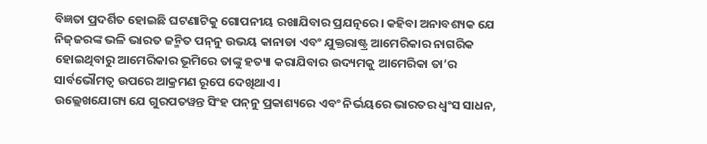ବିଜ୍ଞତା ପ୍ରଦର୍ଶିତ ହୋଇଛି ଘଟଣାଟିକୁ ଗୋପନୀୟ ରଖାଯିବାର ପ୍ରଯତ୍ନରେ। କହିବା ଅନାବଶ୍ୟକ ଯେ ନିଜ୍‌ଜରଙ୍କ ଭଳି ଭାରତ ଜନ୍ମିତ ପନ୍‌ନୁ ଉଭୟ କାନାଡା ଏବଂ ଯୁକ୍ତରାଷ୍ଟ୍ର ଆମେରିକାର ନାଗରିକ ହୋଇଥିବାରୁ ଆମେରିକାର ଭୂମିରେ ତାଙ୍କୁ ହତ୍ୟା କରାଯିବାର ଉଦ୍ୟମକୁ ଆମେରିକା ତା’ର ସାର୍ବଭୌମତ୍ବ ଉପରେ ଆକ୍ରମଣ ରୂପେ ଦେଖିଥାଏ।
ଉଲ୍ଲେଖଯୋଗ୍ୟ ଯେ ଗୁରପତୱନ୍ତ ସିଂହ ପନ୍‌ନୁ ପ୍ରକାଶ୍ୟରେ ଏବଂ ନିର୍ଭୟରେ ଭାରତର ଧ୍ବଂସ ସାଧନ,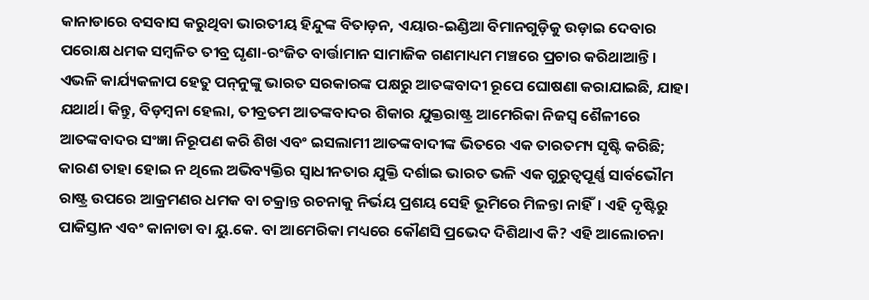କାନାଡାରେ ବସବାସ କରୁଥିବା ଭାରତୀୟ ହିନ୍ଦୁଙ୍କ ବିତାଡ଼ନ, ଏୟାର-ଇଣ୍ଡିଆ ବିମାନଗୁଡ଼ିକୁ ଉଡ଼ାଇ ଦେବାର ପରୋକ୍ଷ ଧମକ ସମ୍ବଳିତ ତୀବ୍ର ଘୃଣା-ରଂଜିତ ବାର୍ତ୍ତାମାନ ସାମାଜିକ ଗଣମାଧ୍ୟମ ମଞ୍ଚରେ ପ୍ରଚାର କରିଥାଆନ୍ତି। ଏଭଳି କାର୍ଯ୍ୟକଳାପ ହେତୁ ପନ୍‌ନୁଙ୍କୁ ଭାରତ ସରକାରଙ୍କ ପକ୍ଷରୁ ଆତଙ୍କବାଦୀ ରୂପେ ଘୋଷଣା କରାଯାଇଛି, ଯାହା ଯଥାର୍ଥ। କିନ୍ତୁ, ବିଡ଼ମ୍ବନା ହେଲା, ତୀବ୍ରତମ ଆତଙ୍କବାଦର ଶିକାର ଯୁକ୍ତରାଷ୍ଟ୍ର ଆମେରିକା ନିଜସ୍ବ ଶୈଳୀରେ ଆତଙ୍କବାଦର ସଂଜ୍ଞା ନିରୂପଣ କରି ଶିଖ ଏବଂ ଇସଲାମୀ ଆତଙ୍କବାଦୀଙ୍କ ଭିତରେ ଏକ ତାରତମ୍ୟ ସୃଷ୍ଟି କରିଛି; କାରଣ ତାହା ହୋଇ ନ ଥିଲେ ଅଭିବ୍ୟକ୍ତିର ସ୍ବାଧୀନତାର ଯୁକ୍ତି ଦର୍ଶାଇ ଭାରତ ଭଳି ଏକ ଗୁରୁତ୍ବପୂର୍ଣ୍ଣ ସାର୍ବଭୌମ ରାଷ୍ଟ୍ର ଉପରେ ଆକ୍ରମଣର ଧମକ ବା ଚକ୍ରାନ୍ତ ରଚନାକୁ ନିର୍ଭୟ ପ୍ରଶୟ ସେହି ଭୂମିରେ ମିଳନ୍ତା ନାହିଁ। ଏହି ଦୃଷ୍ଟିରୁ ପାକିସ୍ତାନ ଏବଂ କାନାଡା ବା ୟୁ.କେ. ବା ଆମେରିକା ମଧ୍ୟରେ କୌଣସି ପ୍ରଭେଦ ଦିଶିଥାଏ କି? ଏହି ଆଲୋଚନା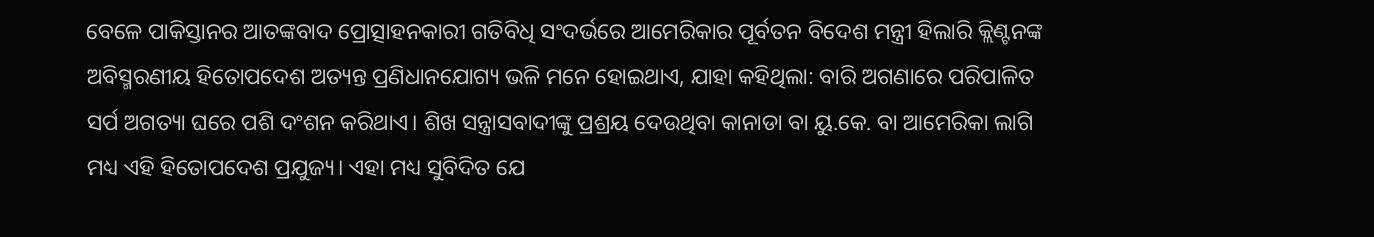ବେଳେ ପାକିସ୍ତାନର ଆତଙ୍କବାଦ ପ୍ରୋତ୍ସାହନକାରୀ ଗତିବିଧି ସଂଦର୍ଭରେ ଆମେରିକାର ପୂର୍ବତନ ବିଦେଶ ମନ୍ତ୍ରୀ ହିଲାରି କ୍ଲିଣ୍ଟନଙ୍କ ଅବିସ୍ମରଣୀୟ ହିତୋପଦେଶ ଅତ୍ୟନ୍ତ ପ୍ରଣିଧାନଯୋଗ୍ୟ ଭଳି ମନେ ହୋଇଥାଏ, ଯାହା କହିଥିଲା: ବାରି ଅଗଣାରେ ପରିପାଳିତ ସର୍ପ ଅଗତ୍ୟା ଘରେ ପଶି ଦଂଶନ କରିଥାଏ। ଶିଖ ସନ୍ତ୍ରାସବା‌ଦୀଙ୍କୁ ପ୍ରଶ୍ରୟ ଦେଉଥିବା କାନାଡା ବା ୟୁ.କେ. ବା ଆମେରିକା ଲାଗି ମଧ୍ୟ ଏହି ହିତୋପଦେଶ ପ୍ରଯୁଜ୍ୟ। ଏହା ମଧ୍ୟ ସୁବିଦିତ ଯେ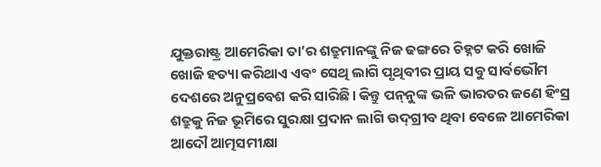ଯୁକ୍ତରାଷ୍ଟ୍ର ଆମେରିକା ତା’ର ଶତ୍ରୁମାନଙ୍କୁ ନିଜ ଢଙ୍ଗରେ ଚିହ୍ନଟ କରି ଖୋଜି ଖୋଜି ହତ୍ୟା କରିଥାଏ ଏବଂ ସେଥି ଲାଗି ପୃଥିବୀର ପ୍ରାୟ ସବୁ ସାର୍ବଭୌମ ଦେଶରେ ଅନୁପ୍ରବେଶ କରି ସାରିଛି। କିନ୍ତୁ ପନ୍‌ନୁଙ୍କ ଭଳି ଭାରତର ଜଣେ ହିଂସ୍ର ଶତ୍ରୁକୁ ନିଜ ଭୂମିରେ ସୁରକ୍ଷା ପ୍ରଦାନ ଲାଗି ଉଦ୍‌ଗ୍ରୀବ ଥିବା ବେଳେ ଆମେରିକା ଆଦୌ ଆତ୍ମସମୀକ୍ଷା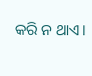କରି ନ ଥାଏ।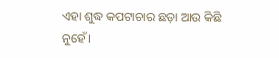ଏହା ଶୁଦ୍ଧ କପଟାଚାର ଛଡ଼ା ଆଉ କିଛି ନୁହେଁ।